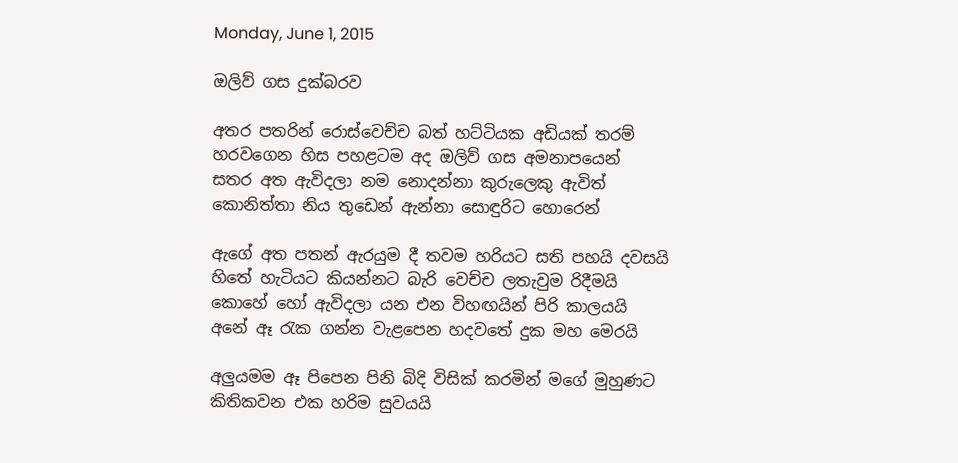Monday, June 1, 2015

ඔලිව් ගස දුක්බරව

අතර පතරින් රොස්වෙච්ච බත් හට්ටියක අඩියක් තරම්
හරවගෙන හිස පහළටම අද ඔලිව් ගස අමනාපයෙන්
සතර අත ඇවිදලා නම නොදන්නා කුරුලෙකු ඇවිත්
කොනිත්තා නිය තුඩෙන් ඇන්නා සොඳුරිට හොරෙන්

ඇගේ අත පතන් ඇරයුම දී තවම හරියට සති පහයි දවසයි
හිතේ හැටියට කියන්නට බැරි වෙච්ච ලතැවුම රිදීමයි
කොහේ හෝ ඇවිදලා යන එන විහඟයින් පිරි කාලයයි
අනේ ඈ රැක ගන්න වැළපෙන හදවතේ දුක මහ මෙරයි

අලුයමම ඈ පිපෙන පිනි බිදි විසික් කරමින් මගේ මුහුණට
කිතිකවන එක හරිම සුවයයි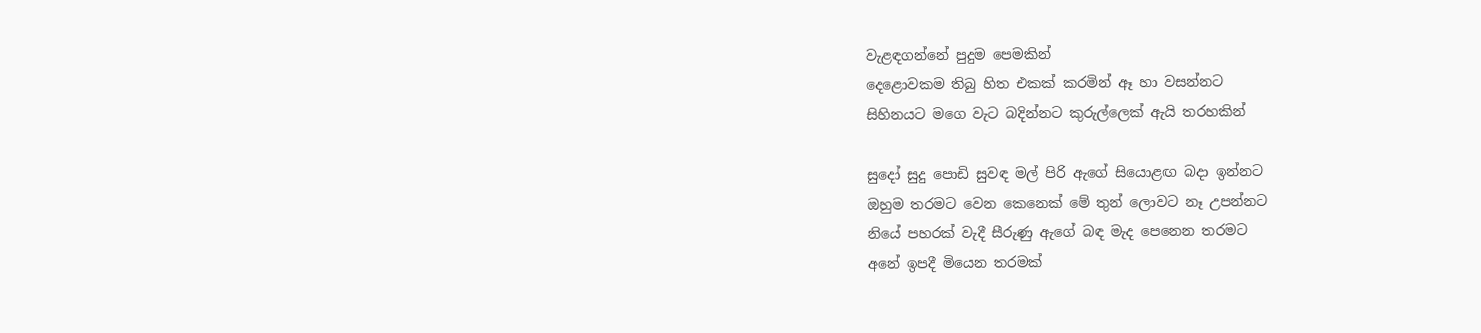වැළඳගන්නේ පුදුම පෙමකින්
දෙළොවකම තිබු හිත එකක් කරමින් ඈ හා වසන්නට
සිහිනයට මගෙ වැට බදින්නට කුරුල්ලෙක් ඇයි තරහකින්

සුදෝ සුදු පොඩි සුවඳ මල් පිරි ඇගේ සියොළඟ බදා ඉන්නට
ඔහුම තරමට වෙන කෙනෙක් මේ තුන් ලොවට නෑ උපන්නට
නියේ පහරක් වැදී සීරුණු ඇගේ බඳ මැද පෙනෙන තරමට
අනේ ඉපදී මියෙන තරමක්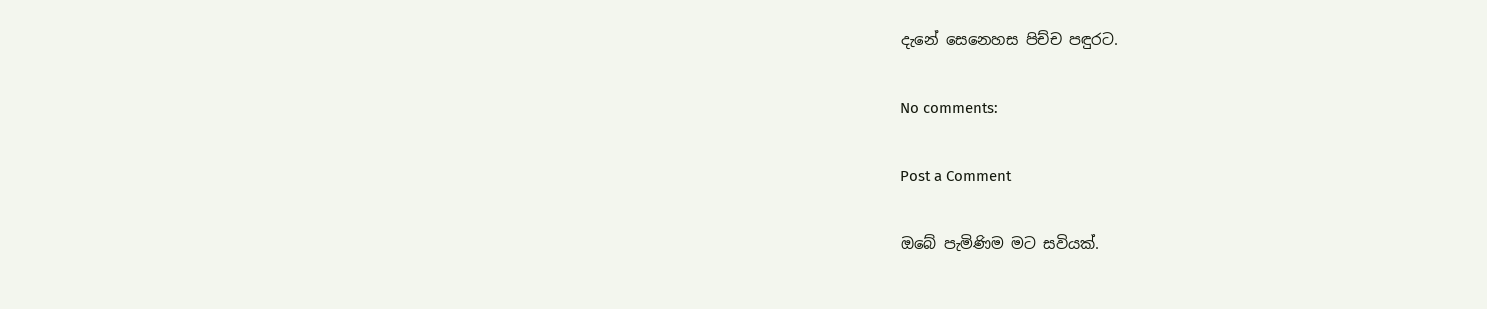දැනේ සෙනෙහස පිච්ච පඳුරට.

No comments:

Post a Comment

ඔබේ පැමිණිම මට සවියක්.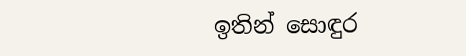ඉතින් සොඳුර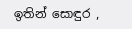ඉතින් සොඳුර ,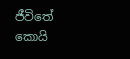ජීවිතේ කොයි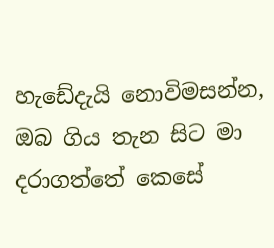හැඩේදැයි නොවිමසන්න, ඔබ ගිය තැන සිට මා  දරාගත්තේ කෙසේ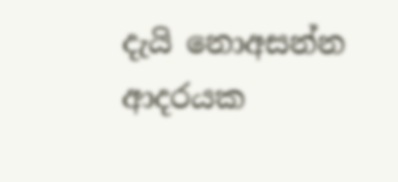දැයි නොඅසන්න  ආදරයක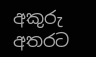අකුරු අතරට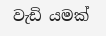වැඩි යමක්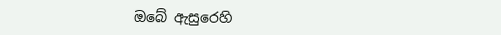ඔබේ ඇසුරෙහි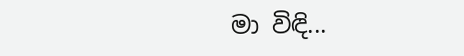මා විඳි...